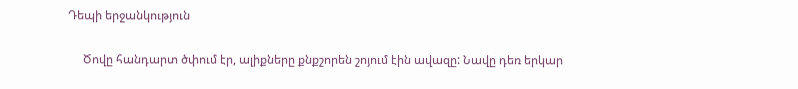Դեպի երջանկություն

     Ծովը հանդարտ ծփում էր, ալիքները քնքշորեն շոյում էին ավազը: Նավը դեռ երկար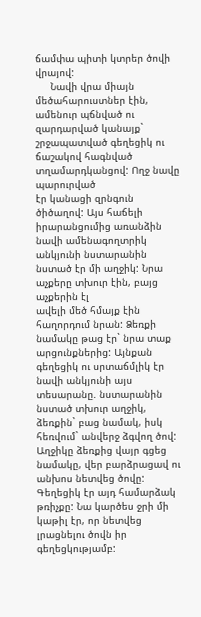ճամփա պիտի կտրեր ծովի վրայով:
     Նավի վրա միայն մեծահարուստներ էին, ամենուր պճնված ու զարդարված կանայք` շրջապատված գեղեցիկ ու ճաշակով հագնված տղամարդկանցով: Ողջ նավը պարուրված
էր կանացի զրնգուն ծիծաղով: Այս հաճելի իրարանցումից առանձին նավի ամենագողտրիկ անկյունի նստարանին նստած էր մի աղջիկ: Նրա աչքերը տխուր էին, բայց աչքերին էլ
ավելի մեծ հմայք էին հաղորդում նրան: Ձեռքի նամակը թաց էր` նրա տաք արցունքներից: Այնքան գեղեցիկ ու սրտաճմլիկ էր նավի անկյունի այս տեսարանը. նստարանին նստած տխուր աղջիկ, ձեռքին` բաց նամակ, իսկ հեռվում` անվերջ ձգվող ծով: Աղջիկը ձեռքից վայր գցեց նամակը, վեր բարձրացավ ու անխոս նետվեց ծովը: Գեղեցիկ էր այդ համարձակ
թռիչքը: Նա կարծես ջրի մի կաթիլ էր, որ նետվեց լրացնելու ծովն իր գեղեցկությամբ: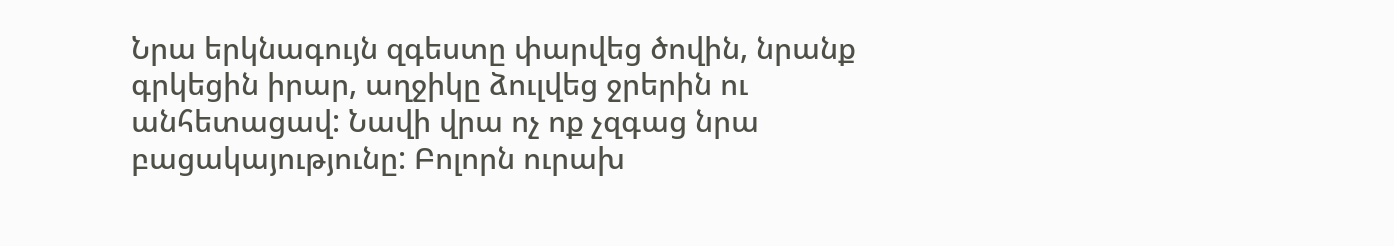Նրա երկնագույն զգեստը փարվեց ծովին, նրանք գրկեցին իրար, աղջիկը ձուլվեց ջրերին ու անհետացավ: Նավի վրա ոչ ոք չզգաց նրա բացակայությունը: Բոլորն ուրախ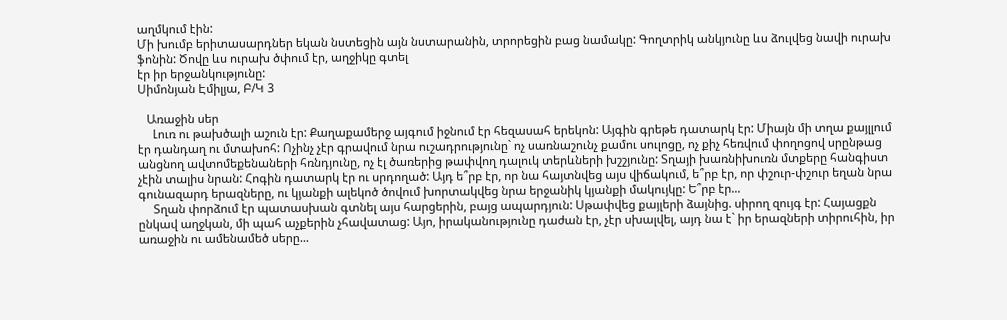աղմկում էին:
Մի խումբ երիտասարդներ եկան նստեցին այն նստարանին, տրորեցին բաց նամակը: Գողտրիկ անկյունը ևս ձուլվեց նավի ուրախ ֆոնին: Ծովը ևս ուրախ ծփում էր, աղջիկը գտել
էր իր երջանկությունը:
Սիմոնյան Էմիլյա, Բ/Կ 3

   Առաջին սեր
     Լուռ ու թախծալի աշուն էր: Քաղաքամերջ այգում իջնում էր հեզասահ երեկոն: Այգին գրեթե դատարկ էր: Միայն մի տղա քայլլում էր դանդաղ ու մտախոհ: Ոչինչ չէր գրավում նրա ուշադրությունը` ոչ սառնաշունչ քամու սուլոցը, ոչ քիչ հեռվում փողոցով սրընթաց անցնող ավտոմեքենաների հռնդյունը, ոչ էլ ծառերից թափվող դալուկ տերևների խշշյունը: Տղայի խառնիխուռն մտքերը հանգիստ չէին տալիս նրան: Հոգին դատարկ էր ու սրդողած: Այդ ե՞րբ էր, որ նա հայտնվեց այս վիճակում, ե՞րբ էր, որ փշուր-փշուր եղան նրա գունազարդ երազները, ու կյանքի ալեկոծ ծովում խորտակվեց նրա երջանիկ կյանքի մակույկը: Ե՞րբ էր...
     Տղան փորձում էր պատասխան գտնել այս հարցերին, բայց ապարդյուն: Սթափվեց քայլերի ձայնից. սիրող զույգ էր: Հայացքն ընկավ աղջկան, մի պահ աչքերին չհավատաց: Այո, իրականությունը դաժան էր, չէր սխալվել, այդ նա է` իր երազների տիրուհին, իր առաջին ու ամենամեծ սերը...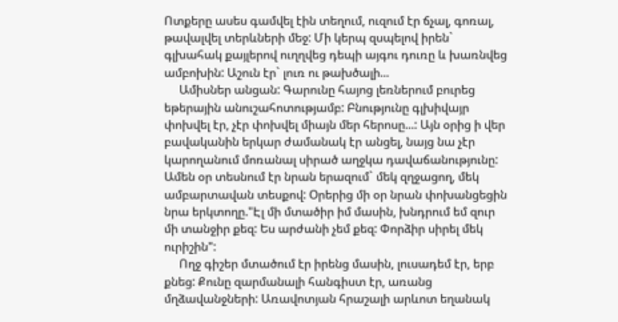Ոտքերը ասես գամվել էին տեղում, ուզում էր ճչալ, գոռալ, թավալվել տերևների մեջ: Մի կերպ զսպելով իրեն` գլխահակ քայլերով ուղղվեց դեպի այգու դուռը և խառնվեց ամբոխին: Աշուն էր` լուռ ու թախծալի...
     Ամիսներ անցան: Գարունը հայոց լեռներում բուրեց եթերային անուշահոտությամբ: Բնությունը գլխիվայր փոխվել էր, չէր փոխվել միայն մեր հերոսը...: Այն օրից ի վեր բավականին երկար ժամանակ էր անցել, նայց նա չէր կարողանում մոռանալ սիրած աղջկա դավաճանությունը: Ամեն օր տեսնում էր նրան երազում` մեկ զղջացող, մեկ ամբարտավան տեսքով: Օրերից մի օր նրան փոխանցեցին նրա երկտողը."Էլ մի մտածիր իմ մասին, խնդրում եմ զուր մի տանջիր քեզ: Ես արժանի չեմ քեզ: Փորձիր սիրել մեկ ուրիշին":
     Ողջ գիշեր մտածում էր իրենց մասին, լուսադեմ էր, երբ քնեց: Քունը զարմանալի հանգիստ էր, առանց մղձավանջների: Առավոտյան հրաշալի արևոտ եղանակ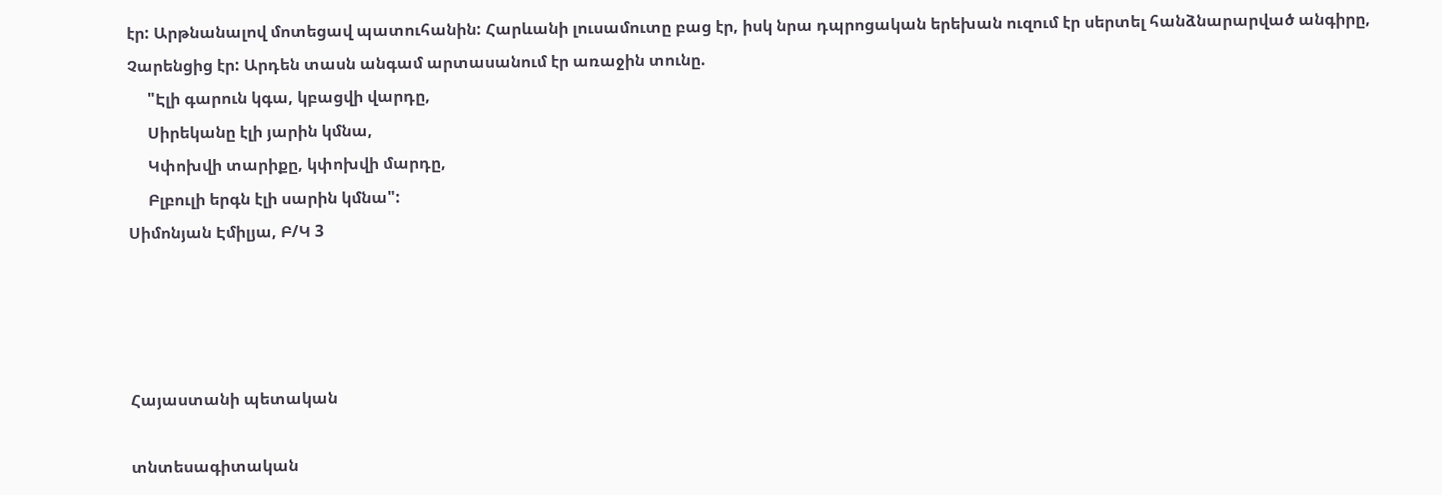էր: Արթնանալով մոտեցավ պատուհանին: Հարևանի լուսամուտը բաց էր, իսկ նրա դպրոցական երեխան ուզում էր սերտել հանձնարարված անգիրը, Չարենցից էր: Արդեն տասն անգամ արտասանում էր առաջին տունը.
     "Էլի գարուն կգա, կբացվի վարդը,
     Սիրեկանը էլի յարին կմնա,
     Կփոխվի տարիքը, կփոխվի մարդը,
     Բլբուլի երգն էլի սարին կմնա":
Սիմոնյան Էմիլյա, Բ/Կ 3




Հայաստանի պետական

տնտեսագիտական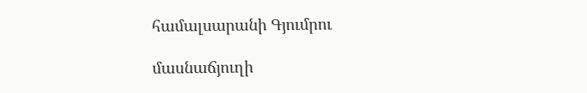համալսարանի Գյումրու

մասնաճյուղի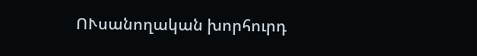ՈՒսանողական խորհուրդ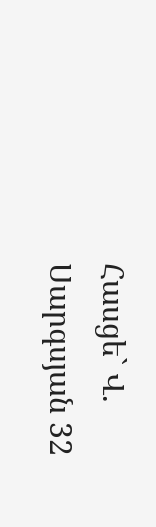Հասցե` Վ. Սարգսյան 32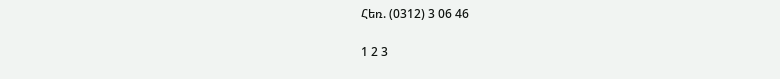Հեռ. (0312) 3 06 46

1 2 3